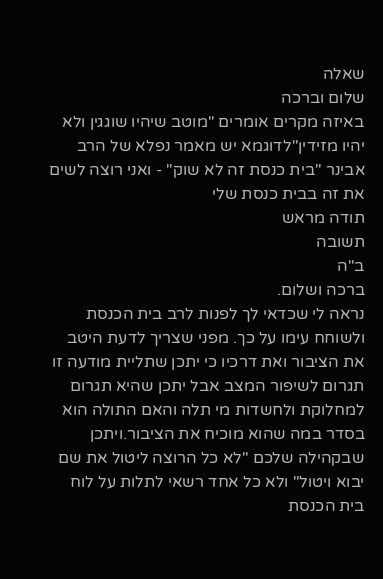שאלה
שלום וברכה
באיזה מקרים אומרים "מוטב שיהיו שוגגין ולא יהיו מזידין"לדוגמא יש מאמר נפלא של הרב אבינר "בית כנסת זה לא שוק" - ואני רוצה לשים את זה בבית כנסת שלי
תודה מראש
תשובה
ב"ה
ברכה ושלום.
נראה לי שכדאי לך לפנות לרב בית הכנסת ולשוחח עימו על כך. מפני שצריך לדעת היטב את הציבור ואת דרכיו כי יתכן שתליית מודעה זו תגרום לשיפור המצב אבל יתכן שהיא תגרום למחלוקת ולחשדות מי תלה והאם התולה הוא בסדר במה שהוא מוכיח את הציבור.ויתכן שבקהילה שלכם "לא כל הרוצה ליטול את שם יבוא ויטול" ולא כל אחד רשאי לתלות על לוח בית הכנסת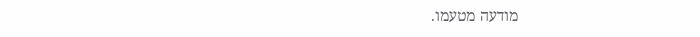מודעה מטעמו.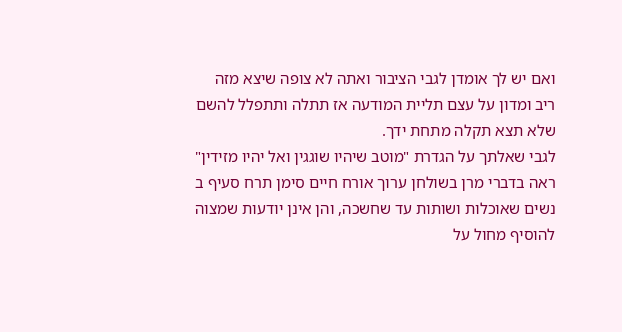ואם יש לך אומדן לגבי הציבור ואתה לא צופה שיצא מזה ריב ומדון על עצם תליית המודעה אז תתלה ותתפלל להשם שלא תצא תקלה מתחת ידך.
לגבי שאלתך על הגדרת "מוטב שיהיו שוגגין ואל יהיו מזידין" ראה בדברי מרן בשולחן ערוך אורח חיים סימן תרח סעיף ב
נשים שאוכלות ושותות עד שחשכה, והן אינן יודעות שמצוה להוסיף מחול על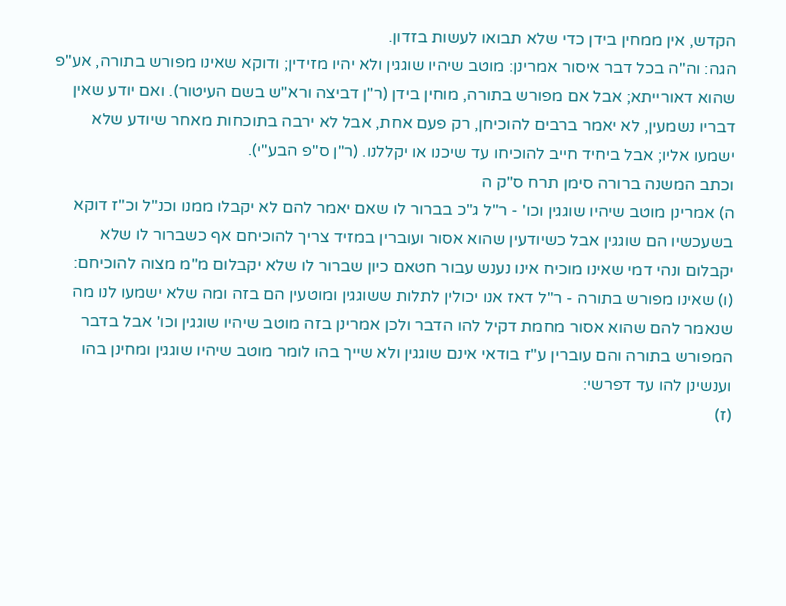הקדש, אין ממחין בידן כדי שלא תבואו לעשות בזדון.
הגה: וה"ה בכל דבר איסור אמרינן: מוטב שיהיו שוגגין ולא יהיו מזידין; ודוקא שאינו מפורש בתורה, אע"פ שהוא דאורייתא; אבל אם מפורש בתורה, מוחין בידן (ר"ן דביצה ורא"ש בשם העיטור). ואם יודע שאין דבריו נשמעין, לא יאמר ברבים להוכיחן, רק פעם אחת, אבל לא ירבה בתוכחות מאחר שיודע שלא ישמעו אליו; אבל ביחיד חייב להוכיחו עד שיכנו או יקללנו. (ר"ן ס"פ הבע"י).
וכתב המשנה ברורה סימן תרח ס"ק ה
ה) אמרינן מוטב שיהיו שוגגין וכו' - ר"ל ג"כ בברור לו שאם יאמר להם לא יקבלו ממנו וכנ"ל וכ"ז דוקא בשעכשיו הם שוגגין אבל כשיודעין שהוא אסור ועוברין במזיד צריך להוכיחם אף כשברור לו שלא יקבלום ונהי דמי שאינו מוכיח אינו נענש עבור חטאם כיון שברור לו שלא יקבלום מ"מ מצוה להוכיחם:
(ו) שאינו מפורש בתורה - ר"ל דאז אנו יכולין לתלות ששוגגין ומוטעין הם בזה ומה שלא ישמעו לנו מה שנאמר להם שהוא אסור מחמת דקיל להו הדבר ולכן אמרינן בזה מוטב שיהיו שוגגין וכו' אבל בדבר המפורש בתורה והם עוברין ע"ז בודאי אינם שוגגין ולא שייך בהו לומר מוטב שיהיו שוגגין ומחינן בהו וענשינן להו עד דפרשי:
(ז)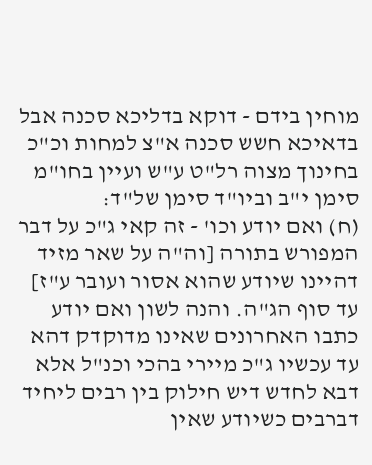מוחין בידם - דוקא בדליכא סכנה אבל בדאיכא חשש סכנה א"צ למחות וכ"כ בחינוך מצוה רל"ט ע"ש ועיין בחו"מ סימן י"ב וביו"ד סימן של"ד:
(ח) ואם יודע וכו' - זה קאי ג"כ על דבר המפורש בתורה [וה"ה על שאר מזיד דהיינו שיודע שהוא אסור ועובר ע"ז] עד סוף הג"ה. והנה לשון ואם יודע כתבו האחרונים שאינו מדוקדק דהא עד עכשיו ג"כ מיירי בהכי וכנ"ל אלא דבא לחדש דיש חילוק בין רבים ליחיד דברבים כשיודע שאין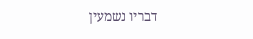דבריו נשמעין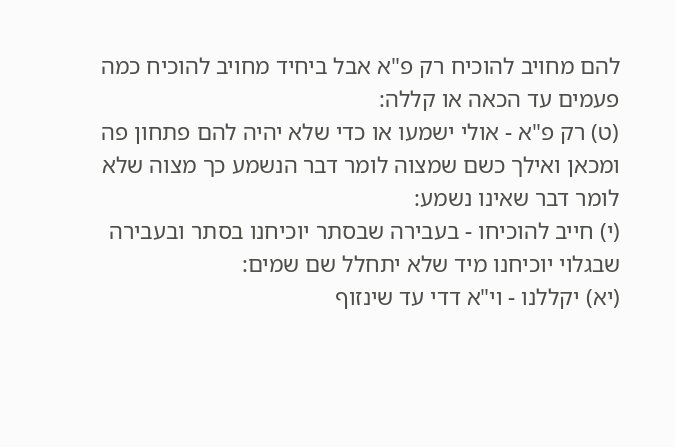להם מחויב להוכיח רק פ"א אבל ביחיד מחויב להוכיח כמה פעמים עד הכאה או קללה:
(ט) רק פ"א - אולי ישמעו או כדי שלא יהיה להם פתחון פה ומכאן ואילך כשם שמצוה לומר דבר הנשמע כך מצוה שלא לומר דבר שאינו נשמע:
(י) חייב להוכיחו - בעבירה שבסתר יוכיחנו בסתר ובעבירה שבגלוי יוכיחנו מיד שלא יתחלל שם שמים:
(יא) יקללנו - וי"א דדי עד שינזוף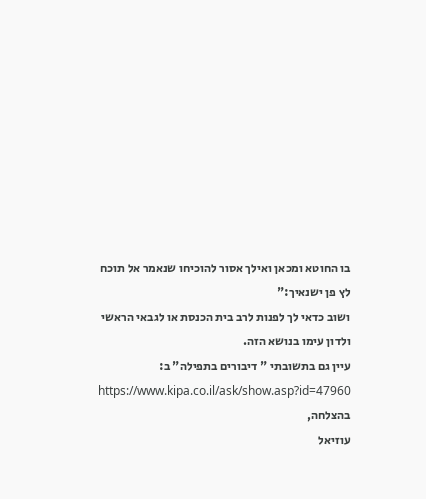בו החוטא ומכאן ואילך אסור להוכיחו שנאמר אל תוכח לץ פן ישנאיך:"
ושוב כדאי לך לפנות לרב בית הכנסת או לגבאי הראשי ולדון עימו בנושא הזה.
עיין גם בתשובתי " דיבורים בתפילה" ב:
https://www.kipa.co.il/ask/show.asp?id=47960
בהצלחה,
עוזיאל